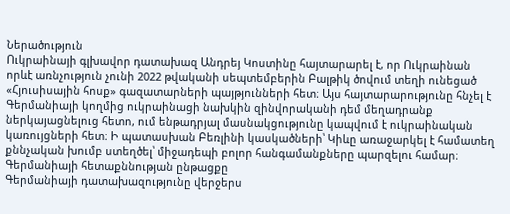Ներածություն
Ուկրաինայի գլխավոր դատախազ Անդրեյ Կոստինը հայտարարել է, որ Ուկրաինան որևէ առնչություն չունի 2022 թվականի սեպտեմբերին Բալթիկ ծովում տեղի ունեցած «Հյուսիսային հոսք» գազատարների պայթյունների հետ։ Այս հայտարարությունը հնչել է Գերմանիայի կողմից ուկրաինացի նախկին զինվորականի դեմ մեղադրանք ներկայացնելուց հետո, ում ենթադրյալ մասնակցությունը կապվում է ուկրաինական կառույցների հետ։ Ի պատասխան Բեռլինի կասկածների՝ Կիևը առաջարկել է համատեղ քննչական խումբ ստեղծել՝ միջադեպի բոլոր հանգամանքները պարզելու համար։
Գերմանիայի հետաքննության ընթացքը
Գերմանիայի դատախազությունը վերջերս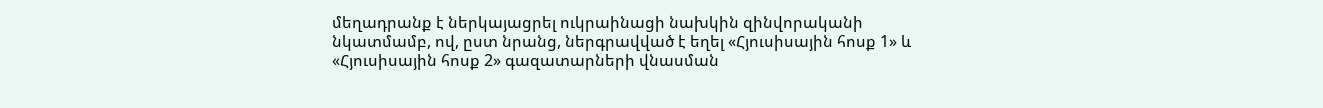մեղադրանք է ներկայացրել ուկրաինացի նախկին զինվորականի նկատմամբ, ով, ըստ նրանց, ներգրավված է եղել «Հյուսիսային հոսք 1» և «Հյուսիսային հոսք 2» գազատարների վնասման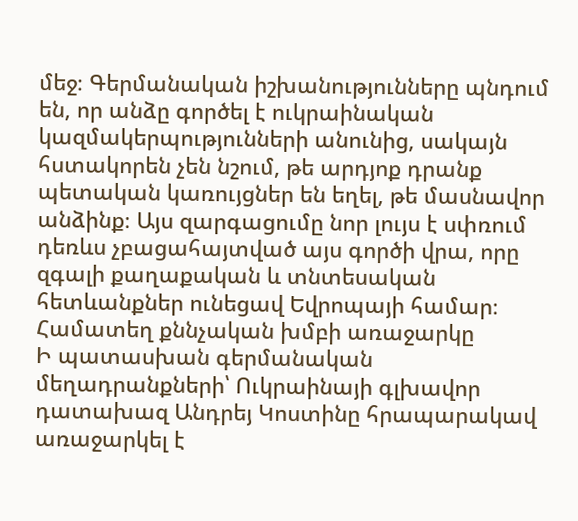մեջ։ Գերմանական իշխանությունները պնդում են, որ անձը գործել է ուկրաինական կազմակերպությունների անունից, սակայն հստակորեն չեն նշում, թե արդյոք դրանք պետական կառույցներ են եղել, թե մասնավոր անձինք։ Այս զարգացումը նոր լույս է սփռում դեռևս չբացահայտված այս գործի վրա, որը զգալի քաղաքական և տնտեսական հետևանքներ ունեցավ Եվրոպայի համար։
Համատեղ քննչական խմբի առաջարկը
Ի պատասխան գերմանական մեղադրանքների՝ Ուկրաինայի գլխավոր դատախազ Անդրեյ Կոստինը հրապարակավ առաջարկել է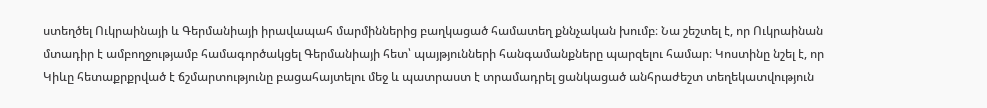ստեղծել Ուկրաինայի և Գերմանիայի իրավապահ մարմիններից բաղկացած համատեղ քննչական խումբ։ Նա շեշտել է, որ Ուկրաինան մտադիր է ամբողջությամբ համագործակցել Գերմանիայի հետ՝ պայթյունների հանգամանքները պարզելու համար։ Կոստինը նշել է, որ Կիևը հետաքրքրված է ճշմարտությունը բացահայտելու մեջ և պատրաստ է տրամադրել ցանկացած անհրաժեշտ տեղեկատվություն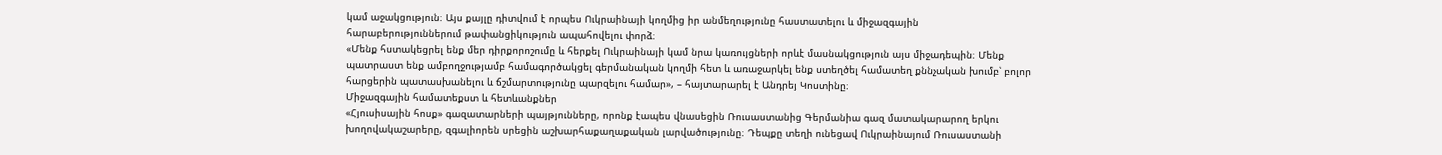կամ աջակցություն։ Այս քայլը դիտվում է որպես Ուկրաինայի կողմից իր անմեղությունը հաստատելու և միջազգային հարաբերություններում թափանցիկություն ապահովելու փորձ։
«Մենք հստակեցրել ենք մեր դիրքորոշումը և հերքել Ուկրաինայի կամ նրա կառույցների որևէ մասնակցություն այս միջադեպին։ Մենք պատրաստ ենք ամբողջությամբ համագործակցել գերմանական կողմի հետ և առաջարկել ենք ստեղծել համատեղ քննչական խումբ՝ բոլոր հարցերին պատասխանելու և ճշմարտությունը պարզելու համար», – հայտարարել է Անդրեյ Կոստինը։
Միջազգային համատեքստ և հետևանքներ
«Հյուսիսային հոսք» գազատարների պայթյունները, որոնք էապես վնասեցին Ռուսաստանից Գերմանիա գազ մատակարարող երկու խողովակաշարերը, զգալիորեն սրեցին աշխարհաքաղաքական լարվածությունը։ Դեպքը տեղի ունեցավ Ուկրաինայում Ռուսաստանի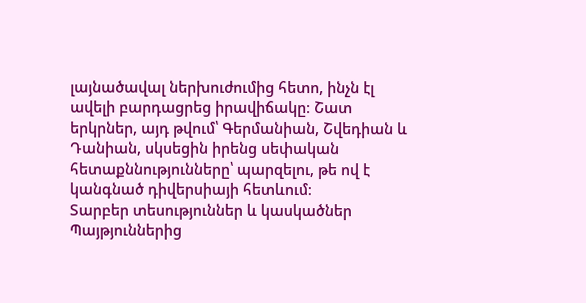լայնածավալ ներխուժումից հետո, ինչն էլ ավելի բարդացրեց իրավիճակը։ Շատ երկրներ, այդ թվում՝ Գերմանիան, Շվեդիան և Դանիան, սկսեցին իրենց սեփական հետաքննությունները՝ պարզելու, թե ով է կանգնած դիվերսիայի հետևում։
Տարբեր տեսություններ և կասկածներ
Պայթյուններից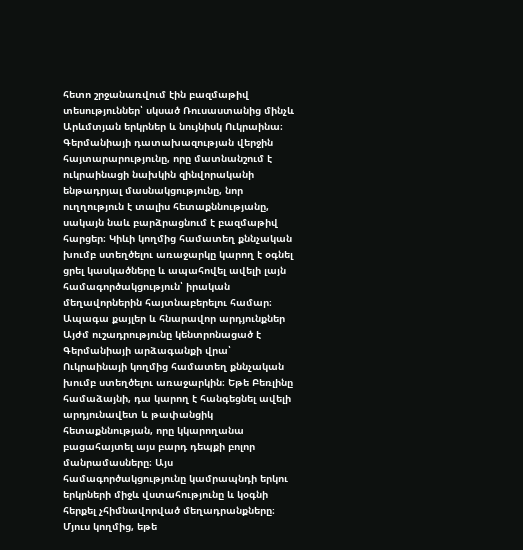հետո շրջանառվում էին բազմաթիվ տեսություններ՝ սկսած Ռուսաստանից մինչև Արևմտյան երկրներ և նույնիսկ Ուկրաինա։ Գերմանիայի դատախազության վերջին հայտարարությունը, որը մատնանշում է ուկրաինացի նախկին զինվորականի ենթադրյալ մասնակցությունը, նոր ուղղություն է տալիս հետաքննությանը, սակայն նաև բարձրացնում է բազմաթիվ հարցեր։ Կիևի կողմից համատեղ քննչական խումբ ստեղծելու առաջարկը կարող է օգնել ցրել կասկածները և ապահովել ավելի լայն համագործակցություն՝ իրական մեղավորներին հայտնաբերելու համար։
Ապագա քայլեր և հնարավոր արդյունքներ
Այժմ ուշադրությունը կենտրոնացած է Գերմանիայի արձագանքի վրա՝ Ուկրաինայի կողմից համատեղ քննչական խումբ ստեղծելու առաջարկին։ Եթե Բեռլինը համաձայնի, դա կարող է հանգեցնել ավելի արդյունավետ և թափանցիկ հետաքննության, որը կկարողանա բացահայտել այս բարդ դեպքի բոլոր մանրամասները։ Այս համագործակցությունը կամրապնդի երկու երկրների միջև վստահությունը և կօգնի հերքել չհիմնավորված մեղադրանքները։
Մյուս կողմից, եթե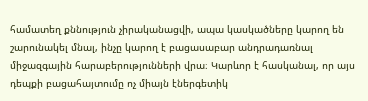համատեղ քննություն չիրականացվի, ապա կասկածները կարող են շարունակել մնալ, ինչը կարող է բացասաբար անդրադառնալ միջազգային հարաբերությունների վրա։ Կարևոր է հասկանալ, որ այս դեպքի բացահայտումը ոչ միայն էներգետիկ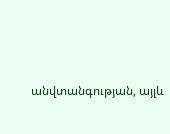անվտանգության, այլև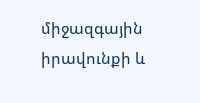միջազգային իրավունքի և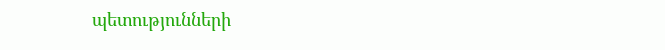պետությունների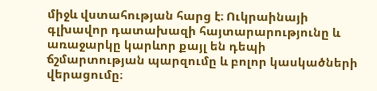միջև վստահության հարց է։ Ուկրաինայի գլխավոր դատախազի հայտարարությունը և առաջարկը կարևոր քայլ են դեպի ճշմարտության պարզումը և բոլոր կասկածների վերացումը։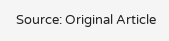Source: Original Article